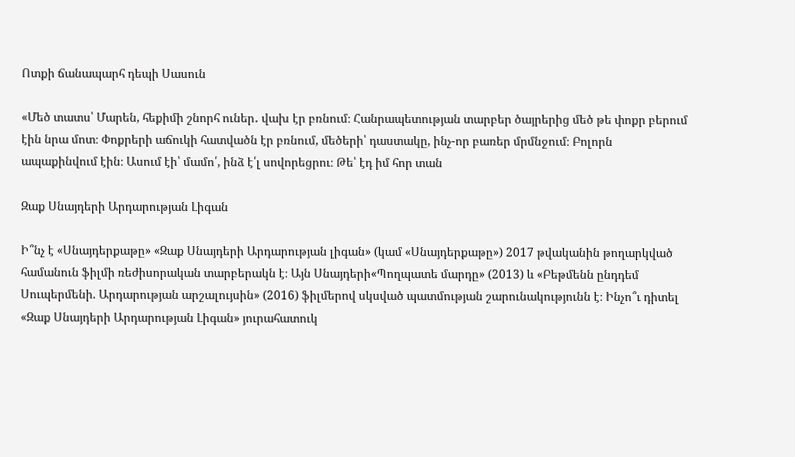Ոտքի ճանապարհ դեպի Սասուն

«Մեծ տատս՝ Մարեն, հեքիմի շնորհ ուներ․ վախ էր բռնում։ Հանրապետության տարբեր ծայրերից մեծ թե փոքր բերում էին նրա մոտ։ Փոքրերի աճուկի հատվածն էր բռնում, մեծերի՝ դաստակը, ինչ-որ բառեր մրմնջում։ Բոլորն ապաքինվում էին։ Ասում էի՝ մամո՛, ինձ է՛լ սովորեցրու։ Թե՝ էդ իմ հոր տան

Զաք Սնայդերի Արդարության Լիգան

Ի՞նչ է «Սնայդերքաթը» «Զաք Սնայդերի Արդարության լիգան» (կամ «Սնայդերքաթը») 2017 թվականին թողարկված համանուն ֆիլմի ռեժիսորական տարբերակն է։ Այն Սնայդերի«Պողպատե մարդը» (2013) և «Բեթմենն ընդդեմ Սուպերմենի. Արդարության արշալույսին» (2016) ֆիլմերով սկսված պատմության շարունակությունն է։ Ինչո՞ւ դիտել «Զաք Սնայդերի Արդարության Լիգան» յուրահատուկ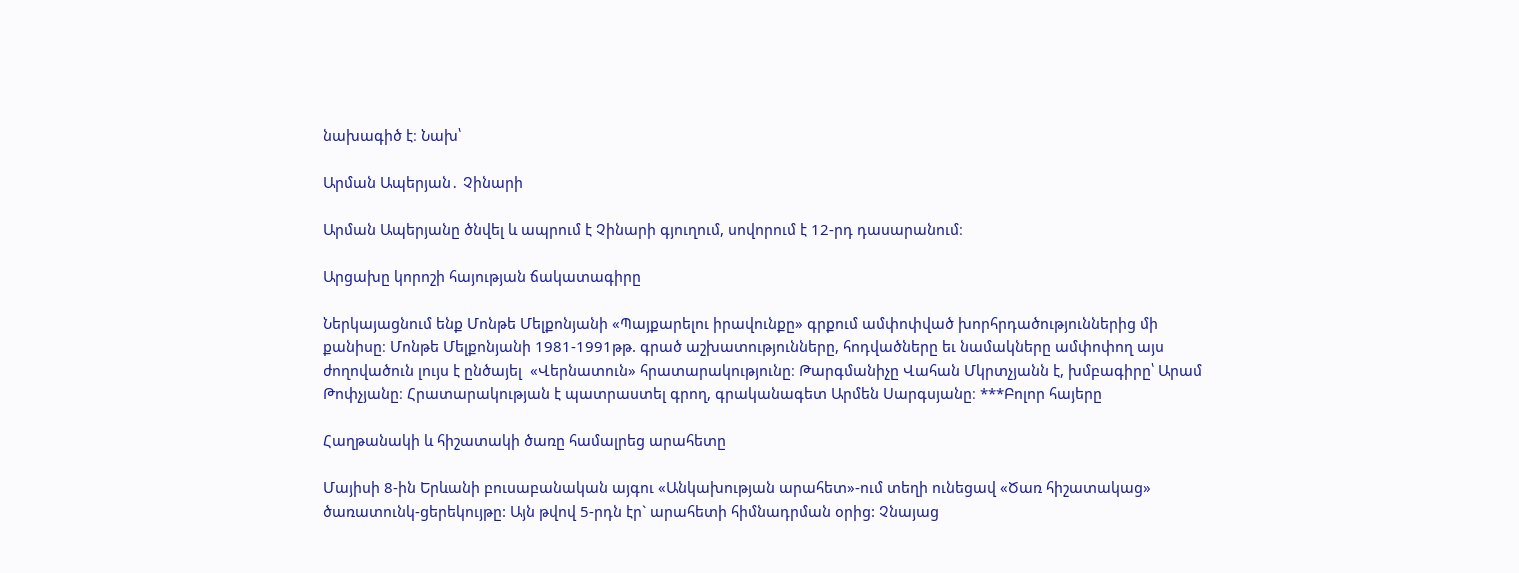նախագիծ է։ Նախ՝

Արման Ապերյան․ Չինարի

Արման Ապերյանը ծնվել և ապրում է Չինարի գյուղում, սովորում է 12-րդ դասարանում։

Արցախը կորոշի հայության ճակատագիրը

Ներկայացնում ենք Մոնթե Մելքոնյանի «Պայքարելու իրավունքը» գրքում ամփոփված խորհրդածություններից մի քանիսը։ Մոնթե Մելքոնյանի 1981-1991թթ. գրած աշխատությունները, հոդվածները եւ նամակները ամփոփող այս ժողովածուն լույս է ընծայել  «Վերնատուն» հրատարակությունը։ Թարգմանիչը Վահան Մկրտչյանն է, խմբագիրը՝ Արամ Թոփչյանը։ Հրատարակության է պատրաստել գրող, գրականագետ Արմեն Սարգսյանը։ ***Բոլոր հայերը

Հաղթանակի և հիշատակի ծառը համալրեց արահետը

Մայիսի 8-ին Երևանի բուսաբանական այգու «Անկախության արահետ»-ում տեղի ունեցավ «Ծառ հիշատակաց» ծառատունկ-ցերեկույթը: Այն թվով 5-րդն էր` արահետի հիմնադրման օրից: Չնայաց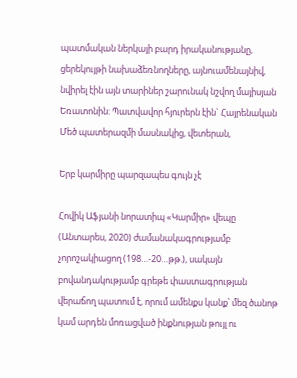պատմական ներկայի բարդ իրականությանը, ցերեկույթի նախաձեռնողները, այնուամենայնիվ, նվիրել էին այն տարիներ շարունակ նշվող մայիսյան Եռատոնին: Պատվավոր հյուրերն էին` Հայրենական Մեծ պատերազմի մասնակից, վետերան,

Երբ կարմիրը պարզապես գույն չէ

Հովիկ Աֆյանի նորատիպ «Կարմիր» վեպը (Անտարես, 2020) ժամանակագրությամբ չորոշակիացող (198…-20…թթ.), սակայն բովանդակությամբ գրեթե փաստագրության վերաճող պատում է, որում ամենքս կանք՝ մեզ ծանոթ կամ արդեն մոռացված ինքնության թույլ ու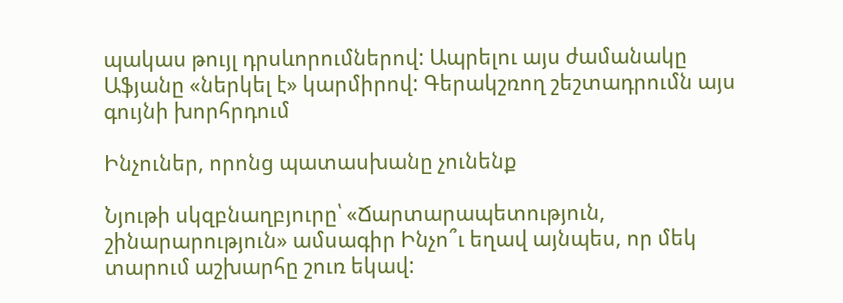պակաս թույլ դրսևորումներով: Ապրելու այս ժամանակը Աֆյանը «ներկել է» կարմիրով: Գերակշռող շեշտադրումն այս գույնի խորհրդում

Ինչուներ, որոնց պատասխանը չունենք

Նյութի սկզբնաղբյուրը՝ «Ճարտարապետություն, շինարարություն» ամսագիր Ինչո՞ւ եղավ այնպես, որ մեկ տարում աշխարհը շուռ եկավ: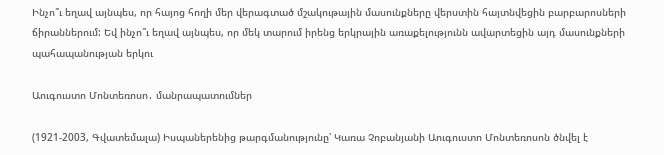Ինչո՞ւ եղավ այնպես, որ հայոց հողի մեր վերագտած մշակութային մասունքները վերստին հայտնվեցին բարբարոսների ճիրաններում: Եվ ինչո՞ւ եղավ այնպես, որ մեկ տարում իրենց երկրային առաքելությունն ավարտեցին այդ մասունքների պահապանության երկու

Աուգուստո Մոնտեռոսո․ մանրապատումներ

(1921-2003, Գվատեմալա) Իսպաներենից թարգմանությունը՝ Կառա Չոբանյանի Աուգուստո Մոնտեռոսոն ծնվել է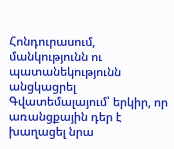Հոնդուրասում, մանկությունն ու պատանեկությունն անցկացրել Գվատեմալայում՝ երկիր, որ առանցքային դեր է խաղացել նրա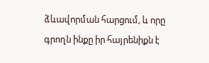ձևավորման հարցում, և որը գրողն ինքը իր հայրենիքն է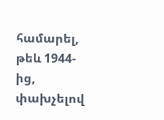համարել, թեև 1944-ից, փախչելով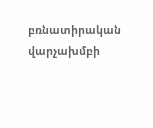բռնատիրական վարչախմբի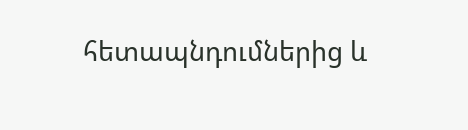հետապնդումներից և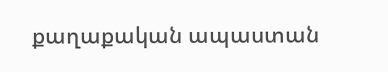քաղաքական ապաստան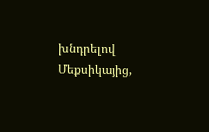խնդրելով Մեքսիկայից,